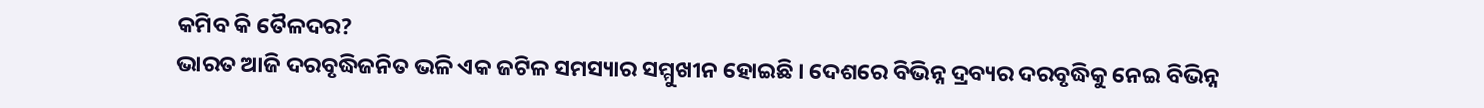କମିବ କି ତୈଳଦର?
ଭାରତ ଆଜି ଦରବୃଦ୍ଧିଜନିତ ଭଳି ଏକ ଜଟିଳ ସମସ୍ୟାର ସମ୍ମୁଖୀନ ହୋଇଛି । ଦେଶରେ ବିଭିନ୍ନ ଦ୍ରବ୍ୟର ଦରବୃଦ୍ଧିକୁ ନେଇ ବିଭିନ୍ନ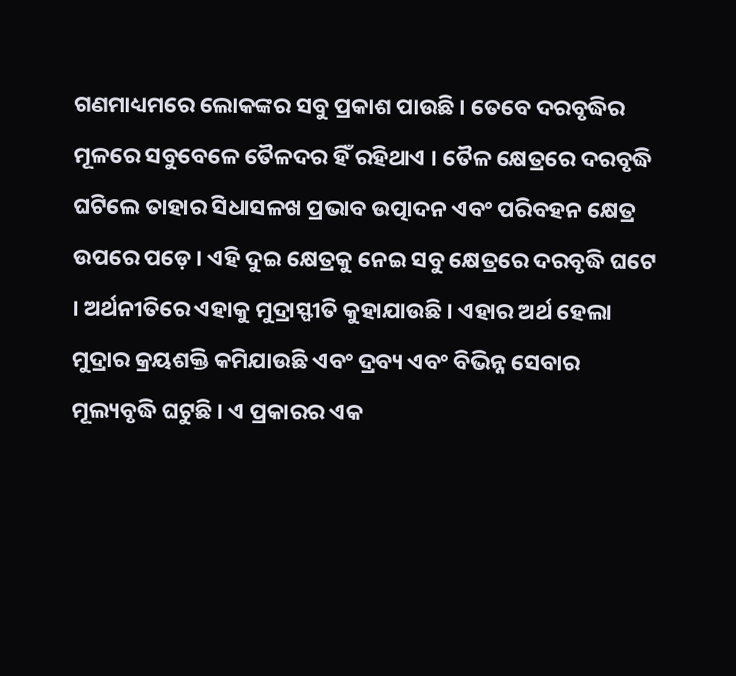ଗଣମାଧ୍ୟମରେ ଲୋକଙ୍କର ସବୁ ପ୍ରକାଶ ପାଉଛି । ତେବେ ଦରବୃଦ୍ଧିର ମୂଳରେ ସବୁବେଳେ ତୈଳଦର ହିଁ ରହିଥାଏ । ତୈଳ କ୍ଷେତ୍ରରେ ଦରବୃଦ୍ଧି ଘଟିଲେ ତାହାର ସିଧାସଳଖ ପ୍ରଭାବ ଉତ୍ପାଦନ ଏବଂ ପରିବହନ କ୍ଷେତ୍ର ଉପରେ ପଡ଼େ । ଏହି ଦୁଇ କ୍ଷେତ୍ରକୁ ନେଇ ସବୁ କ୍ଷେତ୍ରରେ ଦରବୃଦ୍ଧି ଘଟେ । ଅର୍ଥନୀତିରେ ଏହାକୁ ମୁଦ୍ରାସ୍ଫୀତି କୁହାଯାଉଛି । ଏହାର ଅର୍ଥ ହେଲା ମୁଦ୍ରାର କ୍ରୟଶକ୍ତି କମିଯାଉଛି ଏବଂ ଦ୍ରବ୍ୟ ଏବଂ ବିଭିନ୍ନ ସେବାର ମୂଲ୍ୟବୃଦ୍ଧି ଘଟୁଛି । ଏ ପ୍ରକାରର ଏକ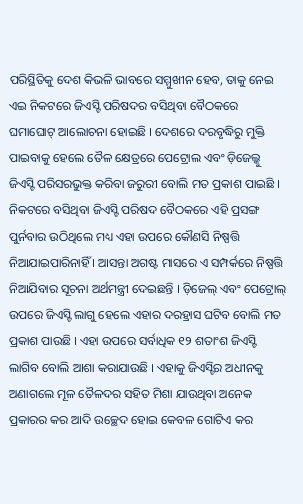ପରିସ୍ଥିତିକୁ ଦେଶ କିଭଳି ଭାବରେ ସମ୍ମୁଖୀନ ହେବ, ତାକୁ ନେଇ ଏଇ ନିକଟରେ ଜିଏସ୍ଟି ପରିଷଦର ବସିଥିବା ବୈଠକରେ ଘମାଘୋଟ୍ ଆଲୋଚନା ହୋଇଛି । ଦେଶରେ ଦରବୃଦ୍ଧିରୁ ମୁକ୍ତି ପାଇବାକୁ ହେଲେ ତୈଳ କ୍ଷେତ୍ରରେ ପେଟ୍ରୋଲ ଏବଂ ଡ଼ିଜେଲ୍କୁ ଜିଏସ୍ଟି ପରିସରଭୁକ୍ତ କରିବା ଜରୁରୀ ବୋଲି ମତ ପ୍ରକାଶ ପାଇଛି । ନିକଟରେ ବସିଥିବା ଜିଏସ୍ଟି ପରିଷଦ ବୈଠକରେ ଏହି ପ୍ରସଙ୍ଗ ପୁର୍ନବାର ଉଠିଥିଲେ ମଧ୍ୟ ଏହା ଉପରେ କୌଣସି ନିଷ୍ପତ୍ତି ନିଆଯାଇପାରିନାହିଁ । ଆସନ୍ତା ଅଗଷ୍ଟ ମାସରେ ଏ ସମ୍ପର୍କରେ ନିଷ୍ପତ୍ତି ନିଆଯିବାର ସୂଚନା ଅର୍ଥମନ୍ତ୍ରୀ ଦେଇଛନ୍ତି । ଡ଼ିଜେଲ୍ ଏବଂ ପେଟ୍ରୋଲ୍ ଉପରେ ଜିଏସ୍ଟି ଲାଗୁ ହେଲେ ଏହାର ଦରହ୍ରାସ ଘଟିବ ବୋଲି ମତ ପ୍ରକାଶ ପାଉଛି । ଏହା ଉପରେ ସର୍ବାଧିକ ୧୨ ଶତାଂଶ ଜିଏସ୍ଟି ଲାଗିବ ବୋଲି ଆଶା କରାଯାଉଛି । ଏହାକୁ ଜିଏସ୍ଟିର ଅଧୀନକୁ ଅଣାଗଲେ ମୂଳ ତୈଳଦର ସହିତ ମିଶା ଯାଉଥିବା ଅନେକ ପ୍ରକାରର କର ଆଦି ଉଚ୍ଛେଦ ହୋଇ କେବଳ ଗୋଟିଏ କର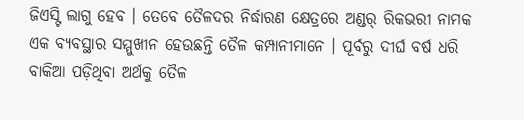ଜିଏସ୍ଟି ଲାଗୁ ହେବ । ତେବେ ତୈଳଦର ନିର୍ଦ୍ଧାରଣ କ୍ଷେତ୍ରରେ ଅଣ୍ଡର୍ ରିକଭରୀ ନାମକ ଏକ ବ୍ୟବସ୍ଥାର ସମ୍ମୁଖୀନ ହେଉଛନ୍ତି ତୈଳ କମ୍ପାନୀମାନେ । ପୂର୍ବରୁ ଦୀର୍ଘ ବର୍ଷ ଧରି ବାକିଆ ପଡ଼ିଥିବା ଅର୍ଥକୁ ତୈଳ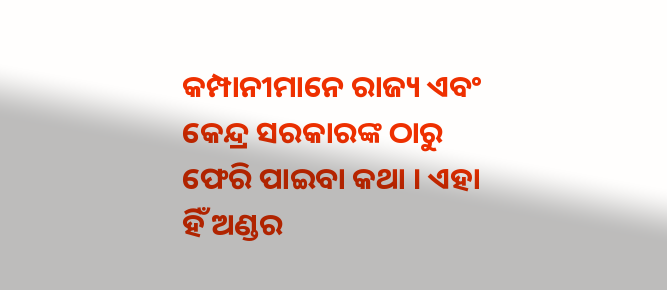କମ୍ପାନୀମାନେ ରାଜ୍ୟ ଏବଂ କେନ୍ଦ୍ର ସରକାରଙ୍କ ଠାରୁ ଫେରି ପାଇବା କଥା । ଏହା ହିଁ ଅଣ୍ଡର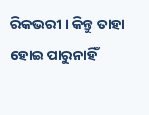ରିକଭରୀ । କିନ୍ତୁ ତାହା ହୋଇ ପାରୁନାହିଁ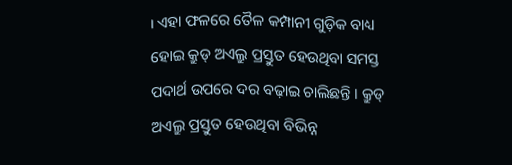। ଏହା ଫଳରେ ତୈଳ କମ୍ପାନୀ ଗୁଡ଼ିକ ବାଧ୍ୟ ହୋଇ କ୍ରୁଡ୍ ଅଏଲ୍ରୁ ପ୍ରସ୍ତୁତ ହେଉଥିବା ସମସ୍ତ ପଦାର୍ଥ ଉପରେ ଦର ବଢ଼ାଇ ଚାଲିଛନ୍ତି । କ୍ରୁଡ୍ ଅଏଲ୍ରୁ ପ୍ରସ୍ତୁତ ହେଉଥିବା ବିଭିନ୍ନ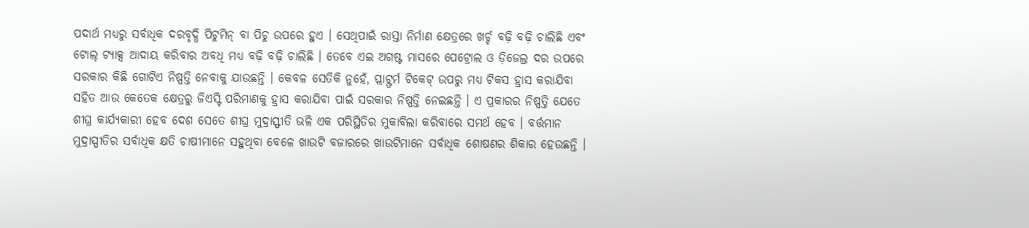ପଦାର୍ଥ ମଧ୍ୟରୁ ସର୍ବାଧିକ ଦରବୃଦ୍ଧି ପିଟୁମିନ୍ ବା ପିଚୁ ଉପରେ ହୁଏ । ସେଥିପାଇଁ ରାସ୍ତା ନିର୍ମାଣ କ୍ଷେତ୍ରରେ ଖର୍ଚ୍ଚ ବଢ଼ି ବଢ଼ି ଚାଲିଛି ଏବଂ ଟୋଲ୍ ଟ୍ୟାକ୍ସ ଆଦାୟ କରିବାର ଅବଧି ମଧ୍ୟ ବଢ଼ି ବଢ଼ି ଚାଲିଛି । ତେବେ ଏଇ ଅଗଷ୍ଟ ମାସରେ ପେଟ୍ରୋଲ ଓ ଡ଼ିଜେଲ୍ର ଦର ଉପରେ ସରକାର କିଛି ଗୋଟିଏ ନିଷ୍ପତ୍ତି ନେବାକୁ ଯାଉଛନ୍ତି । କେବଳ ସେତିକି ନୁହେଁ, ପ୍ଲାଟ୍ଫର୍ମ ଟିକେଟ୍ ଉପରୁ ମଧ୍ୟ ଟିକସ ହ୍ରାସ କରାଯିବା ସହିତ ଆଉ କେତେକ କ୍ଷେତ୍ରରୁ ଜିଏସ୍ଟି ପରିମାଣକୁ ହ୍ରାସ କରାଯିବା ପାଇଁ ସରକାର ନିଷ୍ପତ୍ତି ନେଇଛନ୍ତି । ଏ ପ୍ରକାରର ନିଷ୍ପତ୍ତି ଯେତେ ଶୀଘ୍ର କାର୍ଯ୍ୟକାରୀ ହେବ ଦେଶ ସେତେ ଶୀଘ୍ର ମୁଦ୍ରାସ୍ଫୀତି ଭଳି ଏକ ପରିସ୍ଥିତିର ମୁକାବିଲା କରିବାରେ ସମର୍ଥ ହେବ । ବର୍ତ୍ତମାନ ମୁଦ୍ରାସ୍ପୀତିର ସର୍ବାଧିକ କ୍ଷତି ଚାଷୀମାନେ ସହୁଥିବା ବେଳେ ଖାଉଟି ବଜାରରେ ଖାଉଟିମାନେ ସର୍ବାଧିକ ଶୋଷଣର ଶିକାର ହେଉଛନ୍ତି ।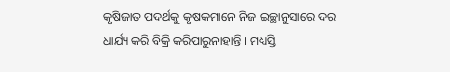କୃଷିଜାତ ପଦର୍ଥକୁ କୃଷକମାନେ ନିଜ ଇଚ୍ଛାନୁସାରେ ଦର ଧାର୍ଯ୍ୟ କରି ବିକ୍ରି କରିପାରୁନାହାନ୍ତି । ମଧ୍ୟସ୍ତି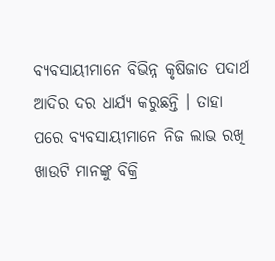ବ୍ୟବସାୟୀମାନେ ବିଭିନ୍ନ କୃଷିଜାତ ପଦାର୍ଥ ଆଦିର ଦର ଧାର୍ଯ୍ୟ କରୁଛନ୍ତି । ତାହା ପରେ ବ୍ୟବସାୟୀମାନେ ନିଜ ଲାଭ ରଖି ଖାଉଟି ମାନଙ୍କୁ ବିକ୍ରି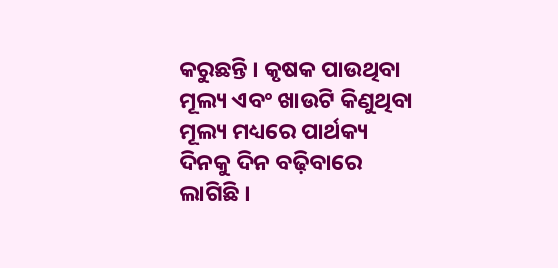କରୁଛନ୍ତି । କୃଷକ ପାଉଥିବା ମୂଲ୍ୟ ଏବଂ ଖାଉଟି କିଣୁଥିବା ମୂଲ୍ୟ ମଧ୍ୟରେ ପାର୍ଥକ୍ୟ ଦିନକୁ ଦିନ ବଢ଼ିବାରେ ଲାଗିଛି ।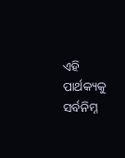ଏହି ପାର୍ଥକ୍ୟକୁ ସର୍ବନିମ୍ନ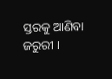ସ୍ତରକୁ ଆଣିବା ଜରୁରୀ ।